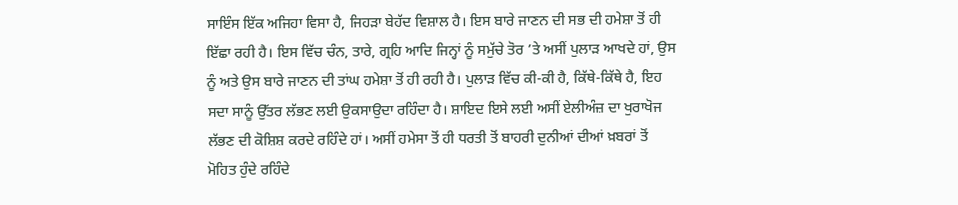ਸਾਇੰਸ ਇੱਕ ਅਜਿਹਾ ਵਿਸਾ ਹੈ, ਜਿਹੜਾ ਬੇਹੱਦ ਵਿਸ਼ਾਲ ਹੈ। ਇਸ ਬਾਰੇ ਜਾਣਨ ਦੀ ਸਭ ਦੀ ਹਮੇਸ਼ਾ ਤੋਂ ਹੀ ਇੱਛਾ ਰਹੀ ਹੈ। ਇਸ ਵਿੱਚ ਚੰਨ, ਤਾਰੇ, ਗ੍ਰਹਿ ਆਦਿ ਜਿਨ੍ਹਾਂ ਨੂੰ ਸਮੁੱਚੇ ਤੋਰ ’ਤੇ ਅਸੀਂ ਪੁਲਾੜ ਆਖਦੇ ਹਾਂ, ਉਸ ਨੂੰ ਅਤੇ ਉਸ ਬਾਰੇ ਜਾਣਨ ਦੀ ਤਾਂਘ ਹਮੇਸ਼ਾ ਤੋਂ ਹੀ ਰਹੀ ਹੈ। ਪੁਲਾੜ ਵਿੱਚ ਕੀ-ਕੀ ਹੈ, ਕਿੱਥੇ-ਕਿੱਥੇ ਹੈ, ਇਹ ਸਦਾ ਸਾਨੂੰ ਉੱਤਰ ਲੱਭਣ ਲਈ ਉਕਸਾਉਦਾ ਰਹਿੰਦਾ ਹੈ। ਸ਼ਾਇਦ ਇਸੇ ਲਈ ਅਸੀਂ ਏਲੀਅੰਜ਼ ਦਾ ਖੁਰਾਖੋਜ ਲੱਭਣ ਦੀ ਕੋਸ਼ਿਸ਼ ਕਰਦੇ ਰਹਿੰਦੇ ਹਾਂ। ਅਸੀਂ ਹਮੇਸਾ ਤੋਂ ਹੀ ਧਰਤੀ ਤੋਂ ਬਾਹਰੀ ਦੁਨੀਆਂ ਦੀਆਂ ਖ਼ਬਰਾਂ ਤੋਂ ਮੋਹਿਤ ਹੁੰਦੇ ਰਹਿੰਦੇ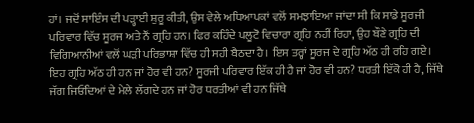ਹਾਂ। ਜਦੋਂ ਸਾਇੰਸ ਦੀ ਪੜ੍ਹਾਈ ਸ਼ੁਰੂ ਕੀਤੀ, ਉਸ ਵੇਲੇ ਅਧਿਆਪਕਾਂ ਵਲੋਂ ਸਮਝਾਇਆ ਜਾਂਦਾ ਸੀ ਕਿ ਸਾਡੇ ਸੂਰਜੀ ਪਰਿਵਾਰ ਵਿੱਚ ਸੂਰਜ ਅਤੇ ਨੌਂ ਗ੍ਰਹਿ ਹਨ। ਫਿਰ ਕਹਿੰਦੇ ਪਲੂਟੋ ਵਿਚਾਰਾ ਗ੍ਰਹਿ ਨਹੀਂ ਰਿਹਾ, ਉਹ ਬੌਣੇ ਗ੍ਰਹਿ ਦੀ ਵਿਗਿਆਨੀਆਂ ਵਲੋਂ ਘੜੀ ਪਰਿਭਾਸ਼ਾ ਵਿੱਚ ਹੀ ਸਹੀ ਬੈਠਦਾ ਹੈ। ਇਸ ਤਰ੍ਹਾਂ ਸੂਰਜ ਦੇ ਗ੍ਰਹਿ ਅੱਠ ਹੀ ਰਹਿ ਗਏ। ਇਹ ਗ੍ਰਹਿ ਅੱਠ ਹੀ ਹਨ ਜਾਂ ਹੋਰ ਵੀ ਹਨ? ਸੂਰਜੀ ਪਰਿਵਾਰ ਇੱਕ ਹੀ ਹੈ ਜਾਂ ਹੋਰ ਵੀ ਹਨ? ਧਰਤੀ ਇੱਕੋ ਹੀ ਹੈ, ਜਿੱਥੇ ਜੱਗ ਜਿਓਂਦਿਆਂ ਦੇ ਮੇਲੇ ਲੱਗਦੇ ਹਨ ਜਾਂ ਹੋਰ ਧਰਤੀਆਂ ਵੀ ਹਨ ਜਿੱਥੇ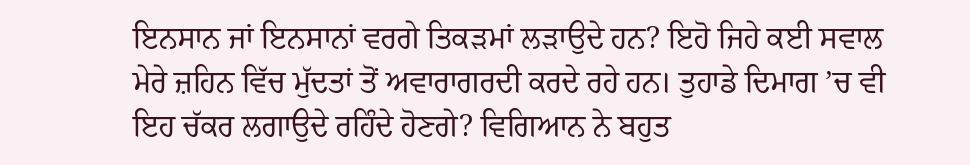ਇਨਸਾਨ ਜਾਂ ਇਨਸਾਨਾਂ ਵਰਗੇ ਤਿਕੜਮਾਂ ਲੜਾਉਦੇ ਹਨ? ਇਹੋ ਜਿਹੇ ਕਈ ਸਵਾਲ ਮੇਰੇ ਜ਼ਹਿਨ ਵਿੱਚ ਮੁੱਦਤਾਂ ਤੋਂ ਅਵਾਰਾਗਰਦੀ ਕਰਦੇ ਰਹੇ ਹਨ। ਤੁਹਾਡੇ ਦਿਮਾਗ ’ਚ ਵੀ ਇਹ ਚੱਕਰ ਲਗਾਉਦੇ ਰਹਿੰਦੇ ਹੋਣਗੇ? ਵਿਗਿਆਨ ਨੇ ਬਹੁਤ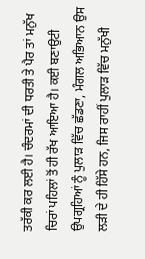ਤਰੱਕੀ ਕਰ ਲਈ ਹੈ। ਚੰਦਰਮਾਂ ਦੀ ਧਰਤੀ ਤੇ ਪੈਰ ਤਾਂ ਮਨੁੱਖ ਚਿਰਾਂ ਪਹਿਲਾਂ ਤੋਂ ਹੀ ਰੱਖ ਆਇਆ ਹੈ। ਕਈ ਬਣਾਉਟੀ ਉਪਗ੍ਰਹਿਆਂ ਨੂੰ ਪੁਲਾੜ ਵਿੱਚ ਛੱਡਣਾ, ਮੰਗਲ ਅਭਿਆਨ ਉਸ ਲੜੀ ਦੇ ਹੀ ਹਿੱਸੇ ਹਨ, ਜਿਸ ਰਾਹੀਂ ਪੁਲਾੜ ਵਿੱਚ ਮਨੁੱਖੀ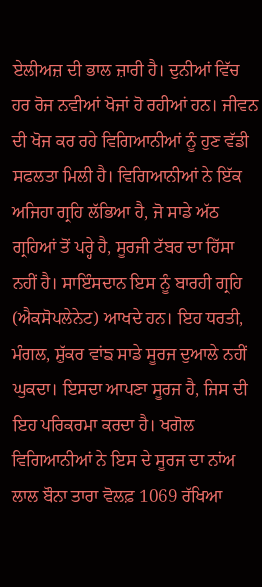ਏਲੀਅਜ਼ ਦੀ ਭਾਲ ਜ਼ਾਰੀ ਹੈ। ਦੁਨੀਆਂ ਵਿੱਚ ਹਰ ਰੋਜ ਨਵੀਆਂ ਖੋਜਾਂ ਹੋ ਰਹੀਆਂ ਹਨ। ਜੀਵਨ ਦੀ ਖੋਜ ਕਰ ਰਹੇ ਵਿਗਿਆਨੀਆਂ ਨੂੰ ਹੁਣ ਵੱਡੀ ਸਫਲਤਾ ਮਿਲੀ ਹੈ। ਵਿਗਿਆਨੀਆਂ ਨੇ ਇੱਕ ਅਜਿਹਾ ਗ੍ਰਹਿ ਲੱਭਿਆ ਹੈ, ਜੋ ਸਾਡੇ ਅੱਠ ਗ੍ਰਹਿਆਂ ਤੋਂ ਪਰ੍ਹੇ ਹੈ, ਸੂਰਜੀ ਟੱਬਰ ਦਾ ਹਿੱਸਾ ਨਹੀਂ ਹੈ। ਸਾਇੰਸਦਾਨ ਇਸ ਨੂੰ ਬਾਰਹੀ ਗ੍ਰਹਿ (ਐਕਸੋਪਲੇਨੇਟ) ਆਖਦੇ ਹਨ। ਇਹ ਧਰਤੀ, ਮੰਗਲ, ਸ਼ੁੱਕਰ ਵਾਂਙ ਸਾਡੇ ਸੂਰਜ ਦੁਆਲੇ ਨਹੀਂ ਘੁਕਦਾ। ਇਸਦਾ ਆਪਣਾ ਸੂਰਜ ਹੈ, ਜਿਸ ਦੀ ਇਹ ਪਰਿਕਰਮਾ ਕਰਦਾ ਹੈ। ਖਗੋਲ ਵਿਗਿਆਨੀਆਂ ਨੇ ਇਸ ਦੇ ਸੂਰਜ ਦਾ ਨਾਂਅ ਲਾਲ ਬੌਨਾ ਤਾਰਾ ਵੋਲਫ਼ 1069 ਰੱਖਿਆ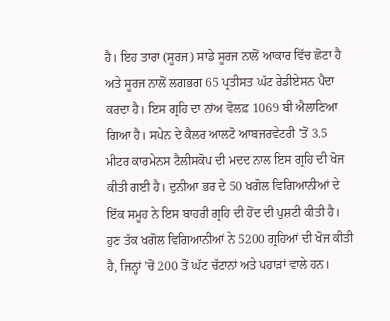ਹੈ। ਇਹ ਤਾਰਾ (ਸੂਰਜ) ਸਾਡੇ ਸੂਰਜ ਨਾਲੋਂ ਆਕਾਰ ਵਿੱਚ ਛੋਟਾ ਹੈ ਅਤੇ ਸੂਰਜ ਨਾਲੋਂ ਲਗਭਗ 65 ਪ੍ਰਤੀਸਤ ਘੱਟ ਰੇਡੀਏਸਨ ਪੈਦਾ ਕਰਦਾ ਹੈ। ਇਸ ਗ੍ਰਹਿ ਦਾ ਨਾਂਅ ਵੋਲਫ਼ 1069 ਬੀ ਐਲਾਣਿਆ ਗਿਆ ਹੈ। ਸਪੇਨ ਦੇ ਕੈਲਰ ਆਲਟੋ ਆਬਜਰਵੇਟਰੀ ’ਤੋਂ 3.5 ਮੀਟਰ ਕਾਰਮੇਨਸ ਟੈਲੀਸਕੋਪ ਦੀ ਮਦਦ ਨਾਲ ਇਸ ਗ੍ਰਹਿ ਦੀ ਖੋਜ ਕੀਤੀ ਗਈ ਹੈ। ਦੁਨੀਆ ਭਰ ਦੇ 50 ਖਗੋਲ ਵਿਗਿਆਨੀਆਂ ਦੇ ਇੱਕ ਸਮੂਹ ਨੇ ਇਸ ਬਾਹਰੀ ਗ੍ਰਹਿ ਦੀ ਹੋਂਦ ਦੀ ਪੁਸ਼ਟੀ ਕੀਤੀ ਹੈ। ਹੁਣ ਤੱਕ ਖਗੋਲ ਵਿਗਿਆਨੀਆਂ ਨੇ 5200 ਗ੍ਰਹਿਆਂ ਦੀ ਖੋਜ ਕੀਤੀ ਹੈ, ਜਿਨ੍ਹਾਂ ’ਚੋਂ 200 ਤੋਂ ਘੱਟ ਚੱਟਾਨਾਂ ਅਤੇ ਪਹਾੜਾਂ ਵਾਲੇ ਹਨ।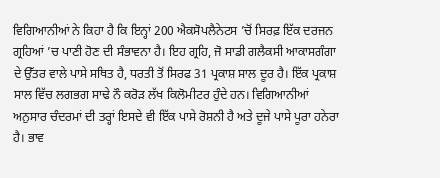ਵਿਗਿਆਨੀਆਂ ਨੇ ਕਿਹਾ ਹੈ ਕਿ ਇਨ੍ਹਾਂ 200 ਐਕਸੋਪਲੈਨੇਟਸ ’ਚੋਂ ਸਿਰਫ਼ ਇੱਕ ਦਰਜਨ ਗ੍ਰਹਿਆਂ ’ਚ ਪਾਣੀ ਹੋਣ ਦੀ ਸੰਭਾਵਨਾ ਹੈ। ਇਹ ਗ੍ਰਹਿ, ਜੋ ਸਾਡੀ ਗਲੈਕਸੀ ਆਕਾਸਗੰਗਾ ਦੇ ਉੱਤਰ ਵਾਲੇ ਪਾਸੇ ਸਥਿਤ ਹੈ, ਧਰਤੀ ਤੋਂ ਸਿਰਫ 31 ਪ੍ਰਕਾਸ਼ ਸਾਲ ਦੂਰ ਹੈ। ਇੱਕ ਪ੍ਰਕਾਸ਼ ਸਾਲ ਵਿੱਚ ਲਗਭਗ ਸਾਢੇ ਨੌ ਕਰੋੜ ਲੱਖ ਕਿਲੋਮੀਟਰ ਹੁੰਦੇ ਹਨ। ਵਿਗਿਆਨੀਆਂ ਅਨੁਸਾਰ ਚੰਦਰਮਾਂ ਦੀ ਤਰ੍ਹਾਂ ਇਸਦੇ ਵੀ ਇੱਕ ਪਾਸੇ ਰੋਸ਼ਨੀ ਹੈ ਅਤੇ ਦੂਜੇ ਪਾਸੇ ਪੂਰਾ ਹਨੇਰਾ ਹੈ। ਭਾਵ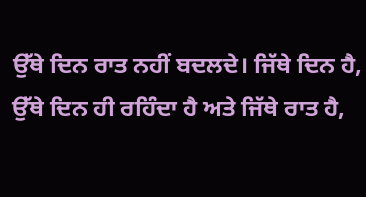ਉੱਥੇ ਦਿਨ ਰਾਤ ਨਹੀਂ ਬਦਲਦੇ। ਜਿੱਥੇ ਦਿਨ ਹੈ, ਉੱਥੇ ਦਿਨ ਹੀ ਰਹਿੰਦਾ ਹੈ ਅਤੇ ਜਿੱਥੇ ਰਾਤ ਹੈ,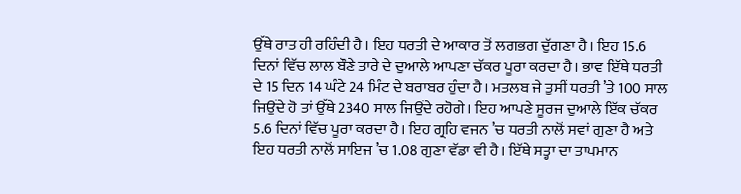ਉੱਥੇ ਰਾਤ ਹੀ ਰਹਿੰਦੀ ਹੈ। ਇਹ ਧਰਤੀ ਦੇ ਆਕਾਰ ਤੋਂ ਲਗਭਗ ਦੁੱਗਣਾ ਹੈ। ਇਹ 15.6 ਦਿਨਾਂ ਵਿੱਚ ਲਾਲ ਬੌਣੇ ਤਾਰੇ ਦੇ ਦੁਆਲੇ ਆਪਣਾ ਚੱਕਰ ਪੂਰਾ ਕਰਦਾ ਹੈ। ਭਾਵ ਇੱਥੇ ਧਰਤੀ ਦੇ 15 ਦਿਨ 14 ਘੰਟੇ 24 ਮਿੰਟ ਦੇ ਬਰਾਬਰ ਹੁੰਦਾ ਹੈ। ਮਤਲਬ ਜੇ ਤੁਸੀਂ ਧਰਤੀ ’ਤੇ 100 ਸਾਲ ਜਿਉਂਦੇ ਹੋ ਤਾਂ ਉੱਥੇ 2340 ਸਾਲ ਜਿਉਂਦੇ ਰਹੋਗੇ। ਇਹ ਆਪਣੇ ਸੂਰਜ ਦੁਆਲੇ ਇੱਕ ਚੱਕਰ 5.6 ਦਿਨਾਂ ਵਿੱਚ ਪੂਰਾ ਕਰਦਾ ਹੈ। ਇਹ ਗ੍ਰਹਿ ਵਜਨ ’ਚ ਧਰਤੀ ਨਾਲੋਂ ਸਵਾਂ ਗੁਣਾ ਹੈ ਅਤੇ ਇਹ ਧਰਤੀ ਨਾਲੋਂ ਸਾਇਜ ’ਚ 1.08 ਗੁਣਾ ਵੱਡਾ ਵੀ ਹੈ। ਇੱਥੇ ਸਤ੍ਹਾ ਦਾ ਤਾਪਮਾਨ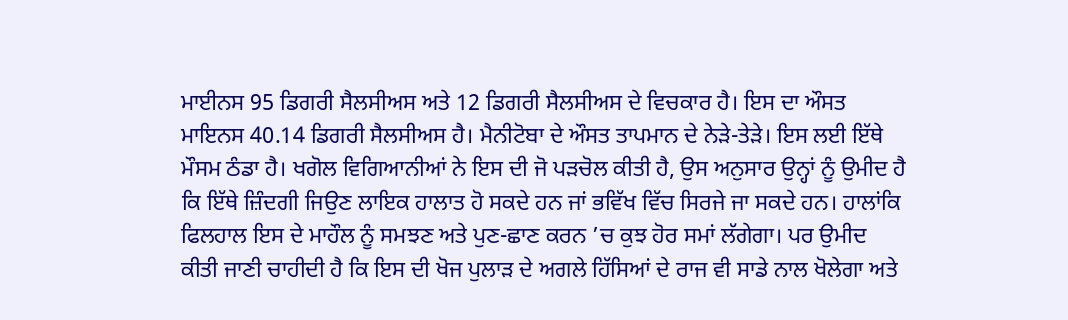ਮਾਈਨਸ 95 ਡਿਗਰੀ ਸੈਲਸੀਅਸ ਅਤੇ 12 ਡਿਗਰੀ ਸੈਲਸੀਅਸ ਦੇ ਵਿਚਕਾਰ ਹੈ। ਇਸ ਦਾ ਔਸਤ ਮਾਇਨਸ 40.14 ਡਿਗਰੀ ਸੈਲਸੀਅਸ ਹੈ। ਮੈਨੀਟੋਬਾ ਦੇ ਔਸਤ ਤਾਪਮਾਨ ਦੇ ਨੇੜੇ-ਤੇੜੇ। ਇਸ ਲਈ ਇੱਥੇ ਮੌਸਮ ਠੰਡਾ ਹੈ। ਖਗੋਲ ਵਿਗਿਆਨੀਆਂ ਨੇ ਇਸ ਦੀ ਜੋ ਪੜਚੋਲ ਕੀਤੀ ਹੈ, ਉਸ ਅਨੁਸਾਰ ਉਨ੍ਹਾਂ ਨੂੰ ਉਮੀਦ ਹੈ ਕਿ ਇੱਥੇ ਜ਼ਿੰਦਗੀ ਜਿਉਣ ਲਾਇਕ ਹਾਲਾਤ ਹੋ ਸਕਦੇ ਹਨ ਜਾਂ ਭਵਿੱਖ ਵਿੱਚ ਸਿਰਜੇ ਜਾ ਸਕਦੇ ਹਨ। ਹਾਲਾਂਕਿ ਫਿਲਹਾਲ ਇਸ ਦੇ ਮਾਹੌਲ ਨੂੰ ਸਮਝਣ ਅਤੇ ਪੁਣ-ਛਾਣ ਕਰਨ ’ਚ ਕੁਝ ਹੋਰ ਸਮਾਂ ਲੱਗੇਗਾ। ਪਰ ਉਮੀਦ ਕੀਤੀ ਜਾਣੀ ਚਾਹੀਦੀ ਹੈ ਕਿ ਇਸ ਦੀ ਖੋਜ ਪੁਲਾੜ ਦੇ ਅਗਲੇ ਹਿੱਸਿਆਂ ਦੇ ਰਾਜ ਵੀ ਸਾਡੇ ਨਾਲ ਖੋਲੇਗਾ ਅਤੇ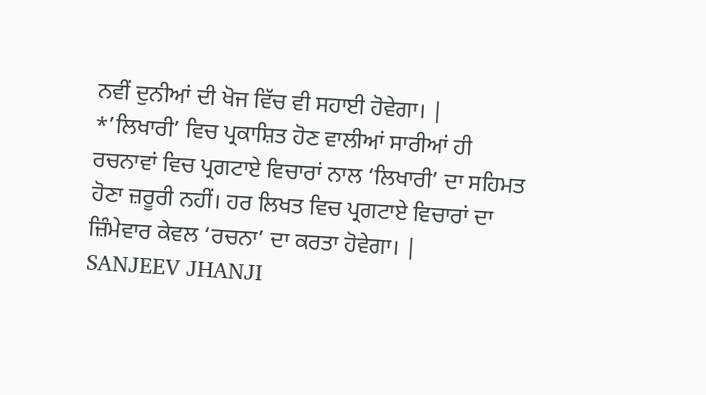ਨਵੀਂ ਦੁਨੀਆਂ ਦੀ ਖੋਜ ਵਿੱਚ ਵੀ ਸਹਾਈ ਹੋਵੇਗਾ। |
*’ਲਿਖਾਰੀ’ ਵਿਚ ਪ੍ਰਕਾਸ਼ਿਤ ਹੋਣ ਵਾਲੀਆਂ ਸਾਰੀਆਂ ਹੀ ਰਚਨਾਵਾਂ ਵਿਚ ਪ੍ਰਗਟਾਏ ਵਿਚਾਰਾਂ ਨਾਲ ‘ਲਿਖਾਰੀ’ ਦਾ ਸਹਿਮਤ ਹੋਣਾ ਜ਼ਰੂਰੀ ਨਹੀਂ। ਹਰ ਲਿਖਤ ਵਿਚ ਪ੍ਰਗਟਾਏ ਵਿਚਾਰਾਂ ਦਾ ਜ਼ਿੰਮੇਵਾਰ ਕੇਵਲ ‘ਰਚਨਾ’ ਦਾ ਕਰਤਾ ਹੋਵੇਗਾ। |
SANJEEV JHANJI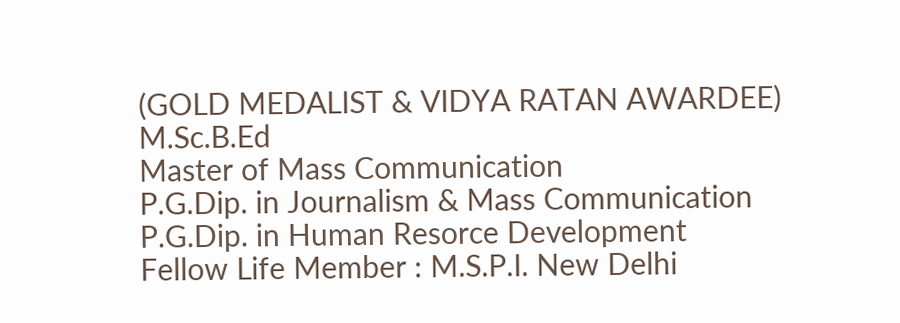(GOLD MEDALIST & VIDYA RATAN AWARDEE)
M.Sc.B.Ed
Master of Mass Communication
P.G.Dip. in Journalism & Mass Communication
P.G.Dip. in Human Resorce Development
Fellow Life Member : M.S.P.I. New Delhi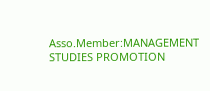Asso.Member:MANAGEMENT STUDIES PROMOTION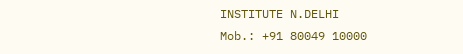INSTITUTE N.DELHI
Mob.: +91 80049 10000